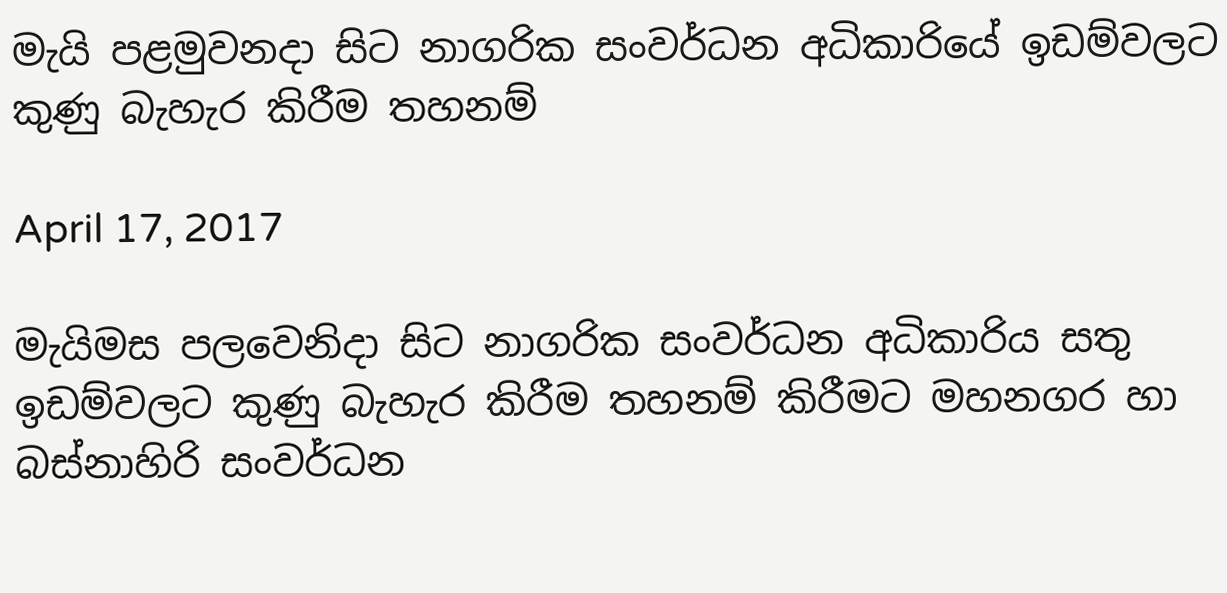මැයි පළමුවනදා සිට නාගරික සංවර්ධන අධිකාරියේ ඉඩම්වලට කුණු බැහැර කිරීම තහනම්

April 17, 2017

මැයිමස පලවෙනිදා සිට නාගරික සංවර්ධන අධිකාරිය සතු ඉඩම්වලට කුණු බැහැර කිරීම තහනම් කිරීමට මහනගර හා බස්නාහිරි සංවර්ධන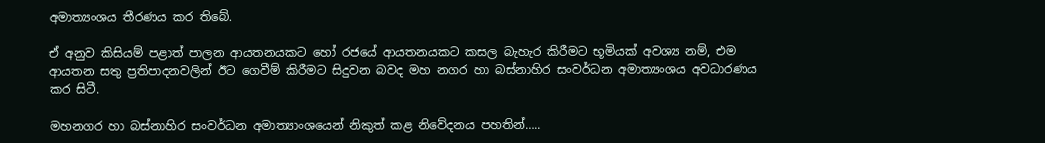අමාත්‍යංශය තීරණය කර තිබේ.

ඒ අනුව කිසියම් පළාත් පාලන ආයතනයකට හෝ රජයේ ආයතනයකට කසල බැහැර කිරීමට භූමියක් අවශ්‍ය නම්, එම ආයතන සතු ප්‍රතිපාදනවලින් ඊට ගෙවීම් කිරීමට සිදුවන බවද මහ නගර හා බස්නාහිර සංවර්ධන අමාත්‍යංශය අවධාරණය කර සිටී.

මහනගර හා බස්නාහිර සංවර්ධන අමාත්‍යාංශයෙන් නිකුත් කළ නිවේදනය පහතින්…..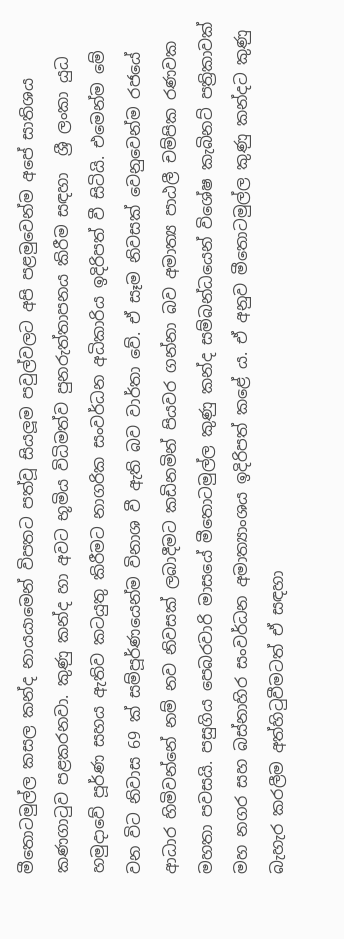මීතොටමුල්ල කසල කන්ද නායයාමෙන් විපතට පත්වූ සියලූම පවුල්වලට අපි පළමුවෙන්ම අපේ සාතිශය කණගාටුව පළකරනවා. කුණු කන්ද හා අවට භූමිය විධිමත්ව පුනරුත්තාපනය කිරීම සඳහා  ශ්‍රී ලංකා යුධ හමුදාවේ පූර්ණ සහය ඇතිව කටයුතු කිරීමට නාගරික සංවර්ධන අධිකාරිය ඉදිරිපත් වී සිටියි. එමෙන්ම මේ වන විට නිවාස 69 ක් සම්පූර්ණයෙන්ම විනාශ වී ඇති බව වාර්තා වේ. ඒ සෑම නිවසක් වෙනුවෙන්ම රජයේ ආධාර හිමිවන්නේ නම් නව නිවසක් ලබාදීමට කඩිනමින් පියවර ගන්නා බව අමාත්‍ය පාඨලී චම්පික රණවක මහතා පවසයි. පසුගිය පෙබරවාරි මාසයේ මීතොටමුල්ල කුණු කන්ද සම්බන්ධයෙන් විශේෂ කැබිනට් පත්‍රිකාවක් මහ නගර සහ බස්නාහිර සංවර්ධන අමාත්‍යාංශය ඉදිරිපත් කළේ ය. ඒ අනුව මීතොටමුල්ල කුණු කන්දට කුණු බැහැර කරලීම අත්හිටුවීමටත් ඒ සඳහා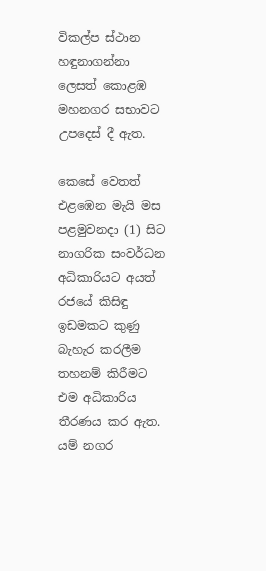විකල්ප ස්ථාන හඳුනාගන්නා ලෙසත් කොළඹ මහනගර සභාවට උපදෙස් දී ඇත.

කෙසේ වෙතත් එළඹෙන මැයි මස පළමුවනදා (1) සිට නාගරික සංවර්ධන අධිකාරියට අයත් රජයේ කිසිඳු ඉඩමකට කුණු බැහැර කරලීම තහනම් කිරීමට එම අධිකාරිය තීරණය කර ඇත. යම් නගර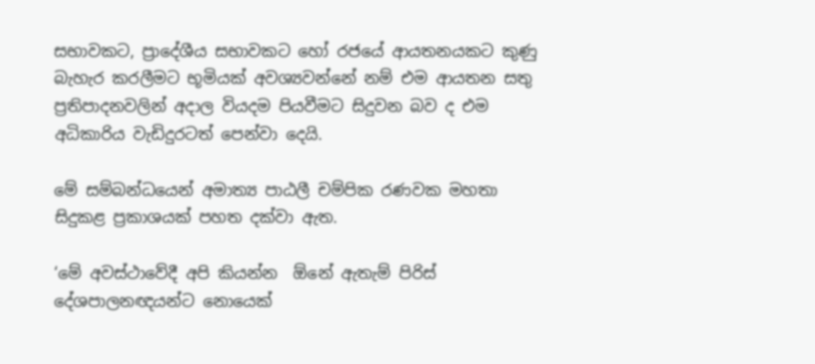සභාවකට, ප්‍රාදේශීය සභාවකට හෝ රජයේ ආයතනයකට කුණු බැහැර කරලීමට භූමියක් අවශ්‍යවන්නේ නම් එම ආයතන සතු ප්‍රතිපාදනවලින් අදාල වියදම පියවීමට සිදුවන බව ද එම අධිකාරිය වැඩිදුරටත් පෙන්වා දෙයි.

මේ සම්බන්ධයෙන් අමාත්‍ය පාඨලී චම්පික රණවක මහතා සිදුකළ ප්‍රකාශයක් පහත දක්වා ඇත.

‘මේ අවස්ථාවේදී අපි කියන්න  ඕනේ ඇතැම් පිරිස් දේශපාලනඥයන්ට නොයෙක්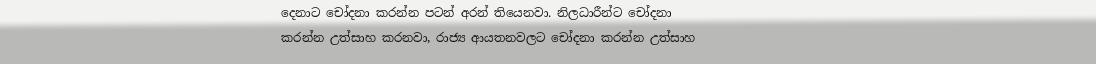දෙනාට චෝදනා කරන්න පටන් අරන් තියෙනවා. නිලධාරීන්ට චෝදනා කරන්න උත්සාහ කරනවා, රාජ්‍ය ආයතනවලට චෝදනා කරන්න උත්සාහ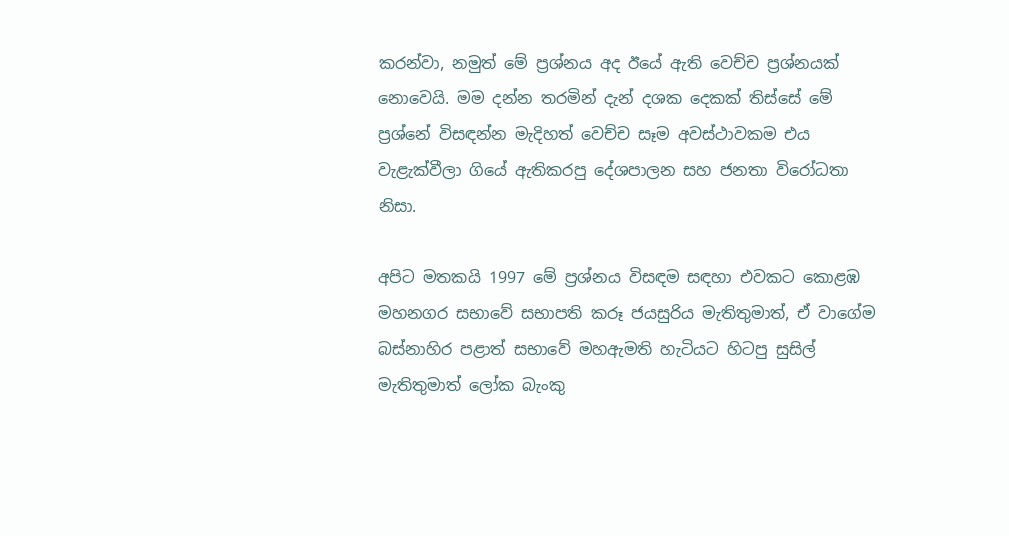කරන්වා, නමුත් මේ ප්‍රශ්නය අද ඊයේ ඇති වෙච්ච ප්‍රශ්නයක් නොවෙයි. මම දන්න තරමින් දැන් දශක දෙකක් තිස්සේ මේ ප්‍රශ්නේ විසඳන්න මැදිහත් වෙච්ච සෑම අවස්ථාවකම එය වැළැක්වීලා ගියේ ඇතිකරපු දේශපාලන සහ ජනතා විරෝධතා නිසා.

අපිට මතකයි 1997 මේ ප්‍රශ්නය විසඳම සඳහා එවකට කොළඹ මහනගර සභාවේ සභාපති කරූ ජයසුරිය මැතිතුමාත්, ඒ වාගේම බස්නාහිර පළාත් සභාවේ මහඇමති හැටියට හිටපු සුසිල් මැතිතුමාත් ලෝක බැංකු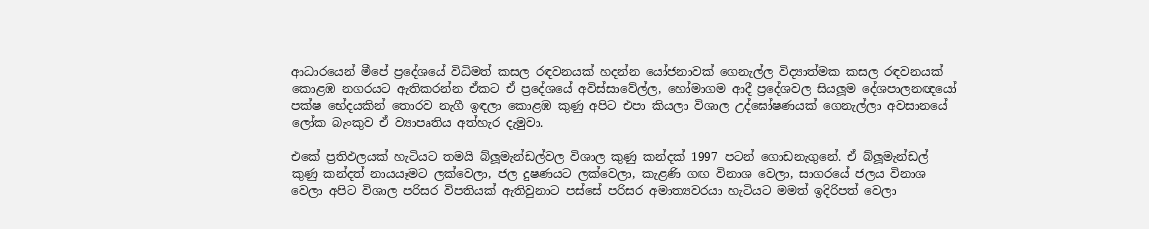ආධාරයෙන් මීපේ ප්‍රදේශයේ විධිමත් කසල රඳවනයක් හදන්න යෝජනාවක් ගෙනැල්ල විද්‍යාත්මක කසල රඳවනයක් කොළඹ නගරයට ඇතිකරන්න ඒකට ඒ ප්‍රදේශයේ අවිස්සාවේල්ල, හෝමාගම ආදී ප්‍රදේශවල සියලූම දේශපාලනඥයෝ පක්ෂ භේදයකින් තොරව නැගී ඉඳලා කොළඹ කුණු අපිට එපා කියලා විශාල උද්ඝෝෂණයක් ගෙනැල්ලා අවසානයේ ලෝක බැංකුව ඒ ව්‍යාපෘතිය අත්හැර දැමුවා.

එකේ ප්‍රතිඵලයක් හැටියට තමයි බ්ලූමැන්ඩල්වල විශාල කුණු කන්දක් 1997 පටන් ගොඩනැගුනේ. ඒ බ්ලූමැන්ඩල් කුණු කන්දත් නායයෑමට ලක්වෙලා, ජල දුෂණයට ලක්වෙලා, කැළණි ගඟ විනාශ වෙලා, සාගරයේ ජලය විනාශ වෙලා අපිට විශාල පරිසර විපතියක් ඇතිවුනාට පස්සේ පරිසර අමාත්‍යවරයා හැටියට මමත් ඉදිරිපත් වෙලා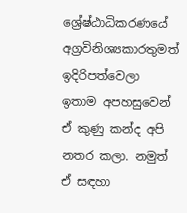ශ්‍රේෂ්ඨාධිකරණයේ අග්‍රවිනිශ්‍යකාරතුමත් ඉදිරිපත්වෙලා ඉතාම අපහසුවෙන් ඒ කුණු කන්ද අපි නතර කලා. නමුත් ඒ සඳහා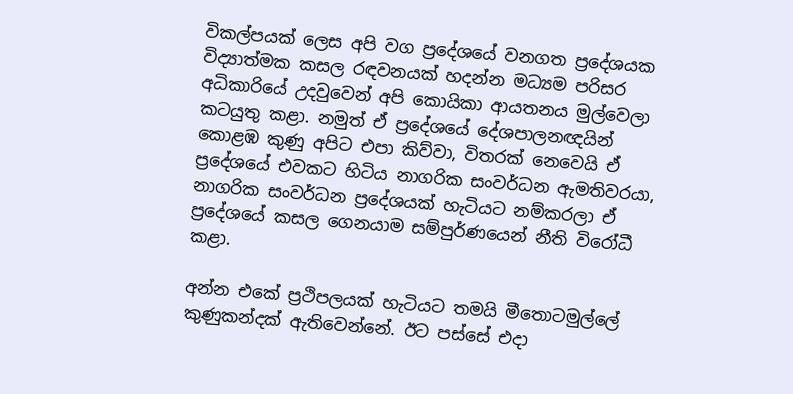විකල්පයක් ලෙස අපි වග ප්‍රදේශයේ වනගත ප්‍රදේශයක විද්‍යාත්මක කසල රඳවනයක් හදන්න මධ්‍යම පරිසර අධිකාරියේ උදවුවෙන් අපි කොයිකා ආයතනය මුල්වෙලා කටයුතු කළා. නමුත් ඒ ප්‍රදේශයේ දේශපාලනඥයින් කොළඹ කුණු අපිට එපා කිව්වා, විතරක් නෙවෙයි ඒ ප්‍රදේශයේ එවකට හිටිය නාගරික සංවර්ධන ඇමතිවරයා, නාගරික සංවර්ධන ප්‍රදේශයක් හැටියට නම්කරලා ඒ ප්‍රදේශයේ කසල ගෙනයාම සම්පුර්ණයෙන් නීති විරෝධී කළා.

අන්න එකේ ප්‍රථිපලයක් හැටියට තමයි මීතොටමුල්ලේ කුණුකන්දක් ඇතිවෙන්නේ. ඊට පස්සේ එදා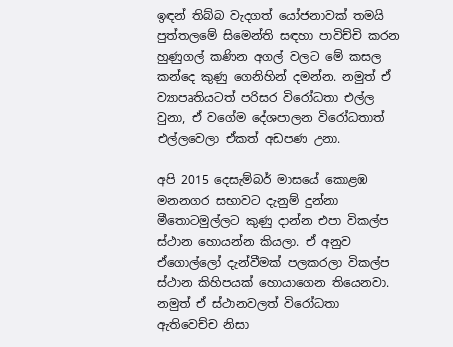ඉඳන් තිබ්බ වැදගත් යෝජනාවක් තමයි පුත්තලමේ සිමෙන්ති සඳහා පාවිච්චි කරන හුණුගල් කණින අගල් වලට මේ කසල කන්දෙ කුණු ගෙනිහින් දමන්න. නමුත් ඒ ව්‍යාපෘතියටත් පරිසර විරෝධතා එල්ල වුනා, ඒ වගේම දේශපාලන විරෝධතාත් එල්ලවෙලා ඒකත් අඩපණ උනා.

අපි 2015 දෙසැම්බර් මාසයේ කොළඹ මනනගර සභාවට දැනුම් දුන්නා මීතොටමුල්ලට කුණු දාන්න එපා විකල්ප ස්ථාන හොයන්න කියලා. ඒ අනුව ඒගොල්ලෝ දැන්වීමක් පලකරලා විකල්ප ස්ථාන කිහිපයක් හොයාගෙන තියෙනවා. නමුත් ඒ ස්ථානවලත් විරෝධතා ඇතිවෙච්ච නිසා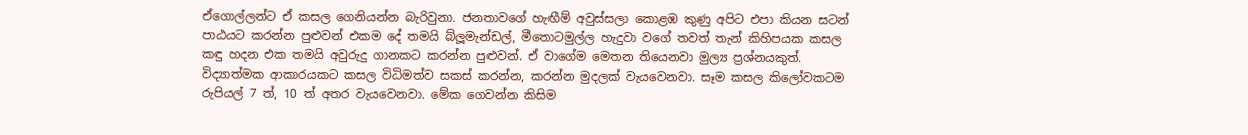ඒගොල්ලන්ට ඒ කසල ගෙනියන්න බැරිවුනා. ජනතාවගේ හැඟීම් අවුස්සලා කොළඹ කුණු අපිට එපා කියන සටන් පාඨයට කරන්න පුළුවන් එකම දේ තමයි බ්ලූමැන්ඩල්, මීතොටමුල්ල හැදුවා වගේ තවත් තැන් කිහිපයක කසල කඳු හදන එක තමයි අවුරුදු ගානකට කරන්න පුළුවන්. ඒ වාගේම මෙතන තියෙනවා මුල්‍ය ප්‍රශ්නයකුත්. විද්‍යාත්මක ආකාරයකට කසල විධිමත්ව සකස් කරන්න, කරන්න මුදලක් වැයවෙනවා. සෑම කසල කිලෝවකටම රුපියල් 7 ත්, 10 ත් අතර වැයවෙනවා. මේක ගෙවන්න කිසිම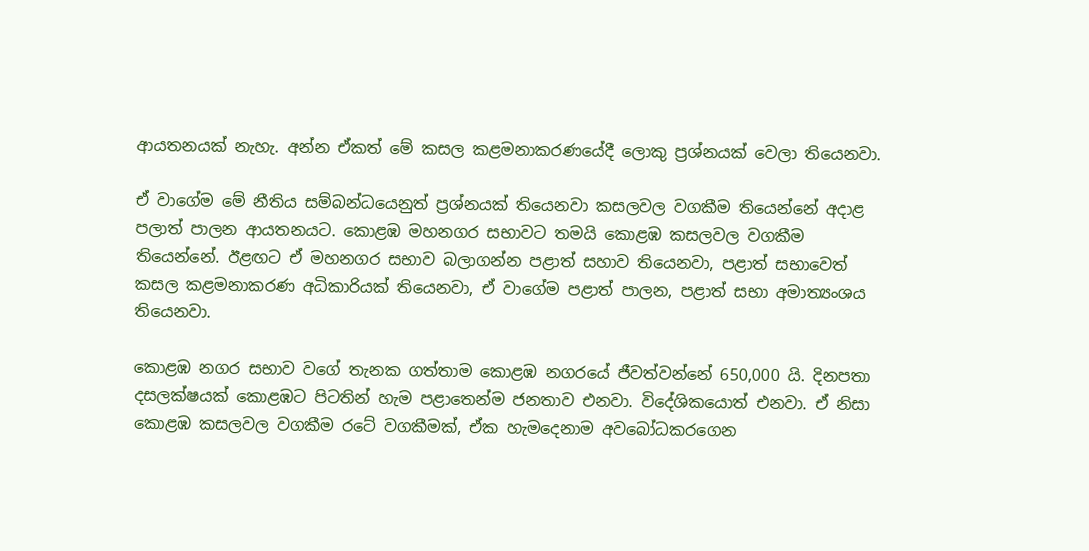ආයතනයක් නැහැ. අන්න ඒකත් මේ කසල කළමනාකරණයේදී ලොකු ප්‍රශ්නයක් වෙලා තියෙනවා.

ඒ වාගේම මේ නීතිය සම්බන්ධයෙනුත් ප්‍රශ්නයක් තියෙනවා කසලවල වගකීම තියෙන්නේ අදාළ පලාත් පාලන ආයතනයට. කොළඹ මහනගර සභාවට තමයි කොළඹ කසලවල වගකීම තියෙන්නේ. ඊළඟට ඒ මහනගර සභාව බලාගන්න පළාත් සහාව තියෙනවා, පළාත් සභාවෙත් කසල කළමනාකරණ අධිකාරියක් තියෙනවා, ඒ වාගේම පළාත් පාලන, පළාත් සභා අමාත්‍යංශය තියෙනවා.

කොළඹ නගර සභාව වගේ තැනක ගත්තාම කොළඹ නගරයේ ජීවත්වන්නේ 650,000 යි. දිනපතා දසලක්ෂයක් කොළඹට පිටතින් හැම පළාතෙන්ම ජනතාව එනවා. විදේශිකයොත් එනවා. ඒ නිසා කොළඹ කසලවල වගකීම රටේ වගකීමක්, ඒක හැමදෙනාම අවබෝධකරගෙන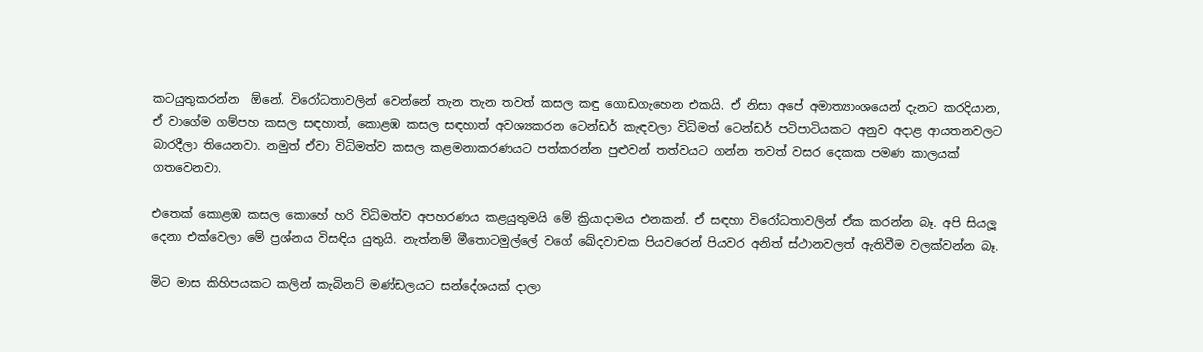කටයුතුකරන්න  ඕනේ. විරෝධතාවලින් වෙන්නේ තැන තැන තවත් කසල කඳු ගොඩගැහෙන එකයි. ඒ නිසා අපේ අමාත්‍යාංශයෙන් දැනට කරදියාන, ඒ වාගේම ගම්පහ කසල සඳහාත්, කොළඹ කසල සඳහාත් අවශ්‍යකරන ටෙන්ඩර් කැඳවලා විධිමත් ටෙන්ඩර් පටිපාටියකට අනුව අදාළ ආයතනවලට බාරදීලා තියෙනවා. නමුත් ඒවා විධිමත්ව කසල කළමනාකරණයට පත්කරන්න පුළුවන් තත්වයට ගන්න තවත් වසර දෙකක පමණ කාලයක් ගතවෙනවා.

එතෙක් කොළඹ කසල කොහේ හරි විධිමත්ව අපහරණය කළයුතුමයි මේ ක්‍රියාදාමය එනකන්. ඒ සඳහා විරෝධතාවලින් ඒක කරන්න බෑ. අපි සියලූ දෙනා එක්වෙලා මේ ප්‍රශ්නය විසඳිය යුතුයි. නැත්නම් මීතොටමුල්ලේ වගේ ඛේදවාචක පියවරෙන් පියවර අනිත් ස්ථානවලත් ඇතිවීම වලක්වන්න බෑ.

මිට මාස කිහිපයකට කලින් කැබිනට් මණ්ඩලයට සන්දේශයක් දාලා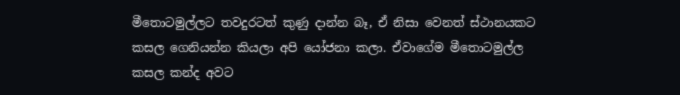මීතොටමුල්ලට තවදුරටත් කුණු දාන්න බෑ, ඒ නිසා වෙනත් ස්ථානයකට කසල ගෙනියන්න කියලා අපි යෝජනා කලා. ඒවාගේම මීතොටමුල්ල කසල කන්ද අවට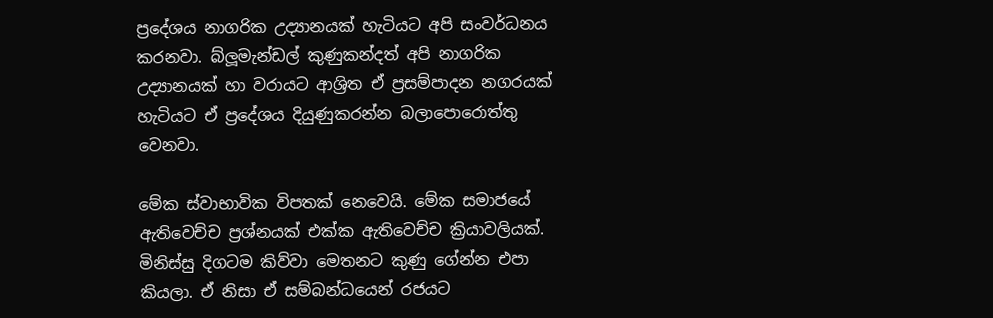ප්‍රදේශය නාගරික උද්‍යානයක් හැටියට අපි සංවර්ධනය කරනවා. බ්ලූමැන්ඩල් කුණුකන්දත් අපි නාගරික උද්‍යානයක් හා වරායට ආශ්‍රිත ඒ ප්‍රසම්පාදන නගරයක් හැටියට ඒ ප්‍රදේශය දියුණුකරන්න බලාපොරොත්තු වෙනවා.

මේක ස්වාභාවික විපතක් නෙවෙයි. මේක සමාජයේ ඇතිවෙච්ච ප්‍රශ්නයක් එක්ක ඇතිවෙච්ච ක්‍රියාවලියක්. මිනිස්සු දිගටම කිව්වා මෙතනට කුණු ගේන්න එපා කියලා. ඒ නිසා ඒ සම්බන්ධයෙන් රජයට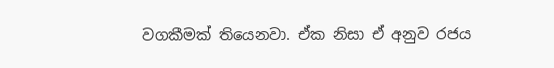වගකීමක් තියෙනවා. ඒක නිසා ඒ අනුව රජය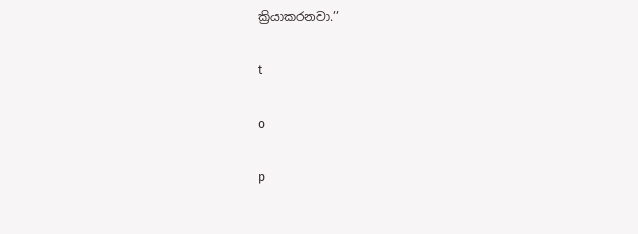ක්‍රියාකරනවා.’’

t

o

p